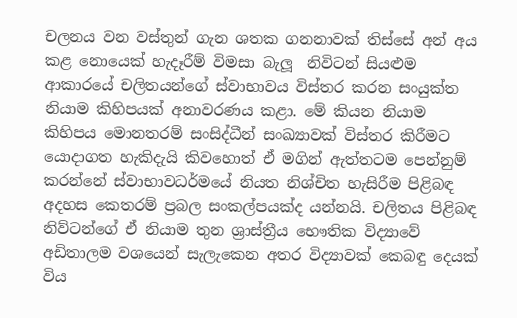චලනය වන වස්තුන් ගැන ශතක ගනනාවක් තිස්සේ අන් අය කළ නොයෙක් හැදෑරීම් විමසා බැලූ  නිවිටන් සියළුම ආකාරයේ චලිතයන්ගේ ස්වාභාවය විස්තර කරන සංයුක්ත නියාම කිහිපයක් අනාවරණය කළා. මේ කියන නියාම කිහිපය මොනතරම් සංසිද්ධීන් සංඛ්‍යාවක් විස්තර කිරීමට යොදාගත හැකිදැයි කිවහොත් ඒ මගින් ඇත්තටම පෙන්නුම් කරන්නේ ස්වාභාවධර්මයේ නියත නිශ්චිත හැසිරීම පිළිබඳ අදහස කෙතරම් ප්‍රබල සංකල්පයක්ද යන්නයි. චලිතය පිළිබඳ නිව්ටන්ගේ ඒ නියාම තුන ශ්‍රාස්ත්‍රීය භෞතික විද්‍යාවේ අඩිතාලම වශයෙන් සැලැකෙන අතර විද්‍යාවක් කෙබඳු දෙයක් විය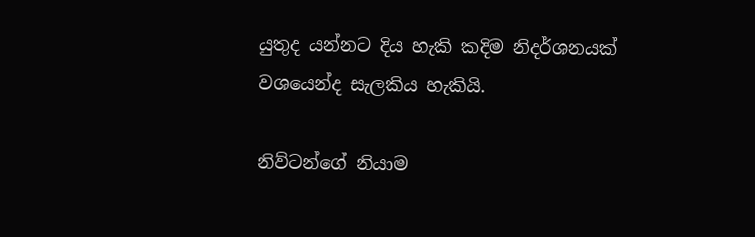යුතුද යන්නට දිය හැකි කදිම නිදර්ශනයක් වශයෙන්ද සැලකිය හැකියි.

නිව්ටන්ගේ නියාම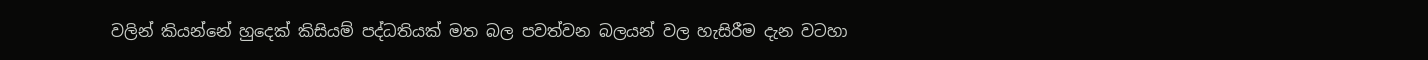වලින් කියන්නේ හුදෙක් කිසියම් පද්ධතියක් මත බල පවත්වන බලයන් වල හැසිරීම දැන වටහා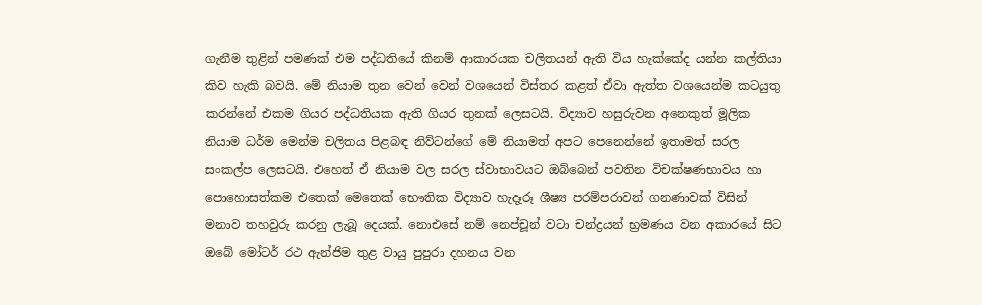ගැනීම තුළින් පමණක් එම පද්ධතියේ කිනම් ආකාරයක චලිතයන් ඇති විය හැක්කේද යන්න කල්තියා කිව හැකි බවයි. මේ නියාම තුන වෙන් වෙන් වශයෙන් විස්තර කළත් ඒවා ඇත්ත වශයෙන්ම කටයුතු කරන්නේ එකම ගියර පද්ධතියක ඇති ගියර තුනක් ලෙසටයි. විද්‍යාව හසුරුවන අනෙකුත් මූලික නියාම ධර්ම මෙන්ම චලිතය පිළබඳ නිව්ටන්ගේ මේ නියාමත් අපට පෙනෙන්නේ ඉතාමත් සරල සංකල්ප ලෙසටයි. එහෙත් ඒ නියාම වල සරල ස්වාභාවයට ඔබ්බෙන් පවතින විචක්ෂණභාවය හා පොහොසත්කම එතෙක් මෙතෙක් භෞතික විද්‍යාව හැදෑරූ ශීෂ්‍ය පරම්පරාවන් ගනණාවක් විසින් මනාව තහවුරු කරනු ලැබූ දෙයක්. නොඑසේ නම් නෙප්චූන් වටා චන්ද්‍රයන් භ්‍රමණය වන අකාරයේ සිට ඔබේ මෝටර් රථ ඇන්ජිම තුළ වායු පුපුරා දහනය වන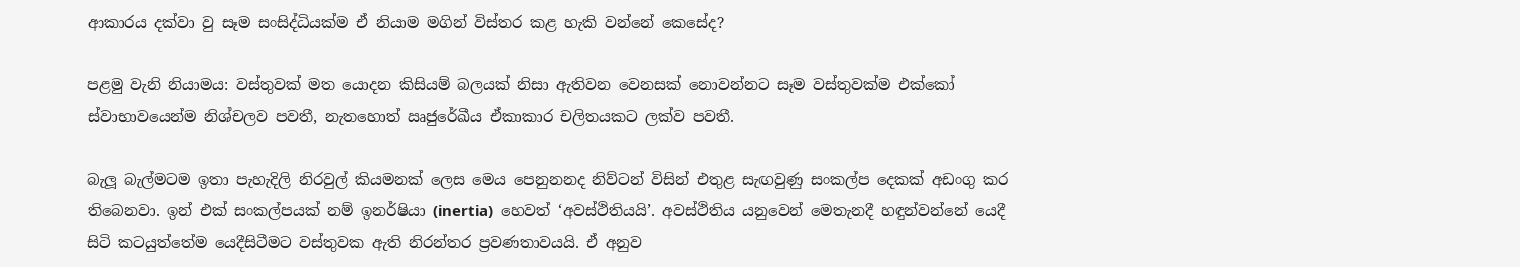ආකාරය දක්වා වු සෑම සංසිද්ධියක්ම ඒ නියාම මගින් විස්තර කළ හැකි වන්නේ කෙසේද?

පළමු වැනි නියාමය: වස්තුවක් මත යොදන කිසියම් බලයක් නිසා ඇතිවන වෙනසක් නොවන්නට සෑම වස්තුවක්ම එක්කෝ ස්වාභාවයෙන්ම නිශ්චලව පවතී, නැතහොත් ඍජුරේඛීය ඒකාකාර චලිතයකට ලක්ව පවතී.

බැලූ බැල්මටම ඉතා පැහැදිලි නිරවුල් කියමනක් ලෙස මෙය පෙනුනනද නිව්ටන් විසින් එතුළ සැඟවුණු සංකල්ප දෙකක් අඩංගු කර තිබෙනවා. ඉන් එක් සංකල්පයක් නම් ඉනර්ෂියා (inertia)  හෙවත් ‘අවස්ථිතියයි’. අවස්ථිතිය යනුවෙන් මෙතැනදී හඳුන්වන්නේ යෙදී සිටි කටයුත්තේම යෙදීසිටීමට වස්තුවක ඇති නිරන්තර ප්‍රවණතාවයයි. ඒ අනුව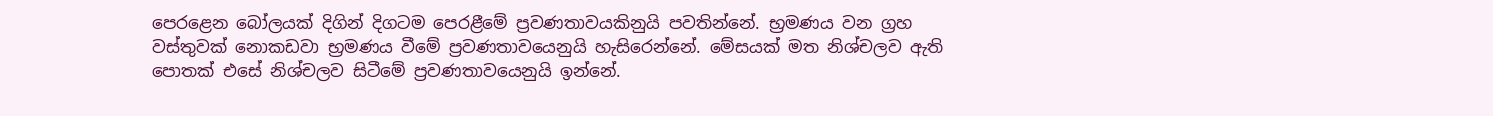පෙරළෙන බෝලයක් දිගින් දිගටම පෙරළීමේ ප්‍රවණතාවයකිනුයි පවතින්නේ. භ්‍රමණය වන ග්‍රහ වස්තුවක් නොකඩවා භ්‍රමණය වීමේ ප්‍රවණතාවයෙනුයි හැසිරෙන්නේ. මේසයක් මත නිශ්චලව ඇති පොතක් එසේ නිශ්චලව සිටීමේ ප්‍රවණතාවයෙනුයි ඉන්නේ.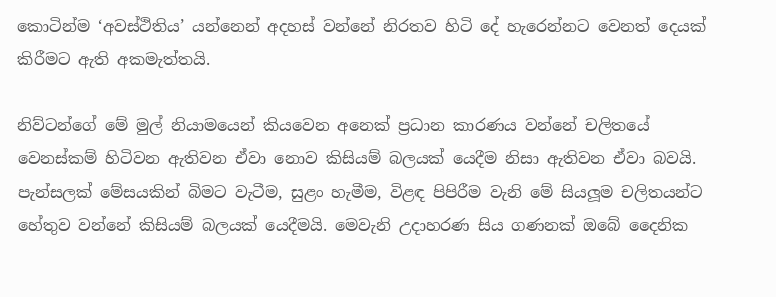කොටින්ම ‘අවස්ථිතිය’ යන්නෙන් අදහස් වන්නේ නිරතව හිටි දේ හැරෙන්නට වෙනත් දෙයක් කිරීමට ඇති අකමැත්තයි.

නිව්ටන්ගේ මේ මුල් නියාමයෙන් කියවෙන අනෙක් ප්‍රධාන කාරණය වන්නේ චලිතයේ වෙනස්කම් හිටිවන ඇතිවන ඒවා නොව කිසියම් බලයක් යෙදීම නිසා ඇතිවන ඒවා බවයි. පැන්සලක් මේසයකින් බිමට වැටීම, සුළං හැමීම, විළඳ පිපිරීම වැනි මේ සියලූම චලිතයන්ට හේතුව වන්නේ කිසියම් බලයක් යෙදීමයි. මෙවැනි උදාහරණ සිය ගණනක් ඔබේ දෛනික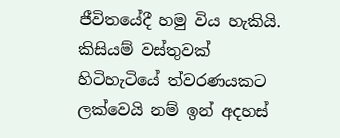ජීවිතයේදී හමු විය හැකියි. කිසියම් වස්තුවක් හිටිහැටියේ ත්වරණයකට ලක්වෙයි නම් ඉන් අදහස්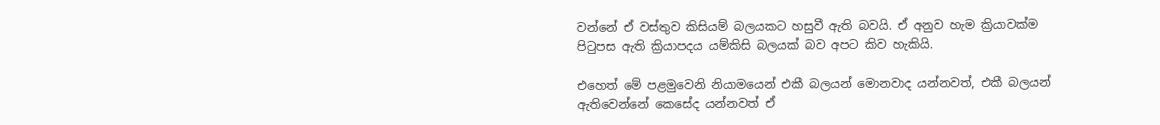වන්නේ ඒ වස්තුව කිසියම් බලයකට හසුවී ඇති බවයි. ඒ අනුව හැම ක්‍රියාවක්ම පිටුපස ඇති ක්‍රියාපදය යම්කිසි බලයක් බව අපට කිව හැකියි.

එහෙත් මේ පළමුවෙනි නියාමයෙන් එකී බලයන් මොනවාද යන්නවත්, එකී බලයන් ඇතිවෙන්නේ කෙසේද යන්නවත් ඒ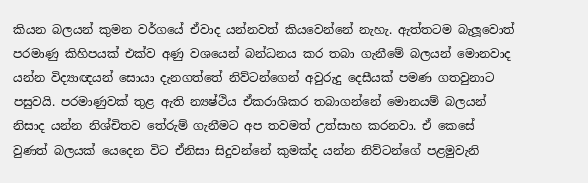කියන බලයන් කුමන වර්ගයේ ඒවාද යන්නවත් කියවෙන්නේ නැහැ. ඇත්තටම බැලූවොත් පරමාණු කිහිපයක් එක්ව අණු වශයෙන් බන්ධනය කර තබා ගැනීමේ බලයන් මොනවාද යන්න විද්‍යාඥයන් සොයා දැනගත්තේ නිව්ටන්ගෙන් අවුරුදු දෙසීයක් පමණ ගතවුනාට පසුවයි. පරමාණුවක් තුළ ඇති න්‍යෂ්ථිය ඒකරාශිකර තබාගන්නේ මොනයම් බලයන් නිසාද යන්න නිශ්චිතව තේරුම් ගැනීමට අප තවමත් උත්සාහ කරනවා. ඒ කෙසේ වුණත් බලයක් යෙදෙන විට ඒනිසා සිදුවන්නේ කුමක්ද යන්න නිව්ටන්ගේ පළමුවැනි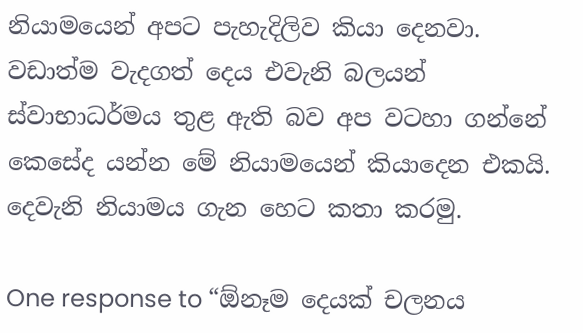නියාමයෙන් අපට පැහැදිලිව කියා දෙනවා. වඩාත්ම වැදගත් දෙය එවැනි බලයන් ස්වාභාධර්මය තුළ ඇති බව අප වටහා ගන්නේ කෙසේද යන්න මේ නියාමයෙන් කියාදෙන එකයි. දෙවැනි නියාමය ගැන හෙට කතා කරමු.

One response to “ඕනෑම දෙයක් චලනය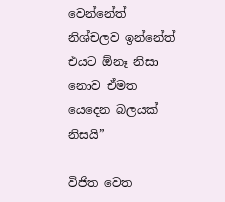වෙන්නේත් නිශ්චලව ඉන්නේත් එයට ඕනෑ නිසා නොව ඒමත යෙදෙන බලයක් නිසයි”

විජිත වෙත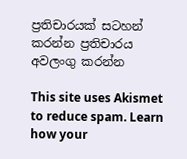ප්‍රතිචාරයක් සටහන් කරන්න ප්‍රතිචාරය අවලංගු කරන්න

This site uses Akismet to reduce spam. Learn how your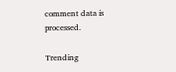comment data is processed.

Trending